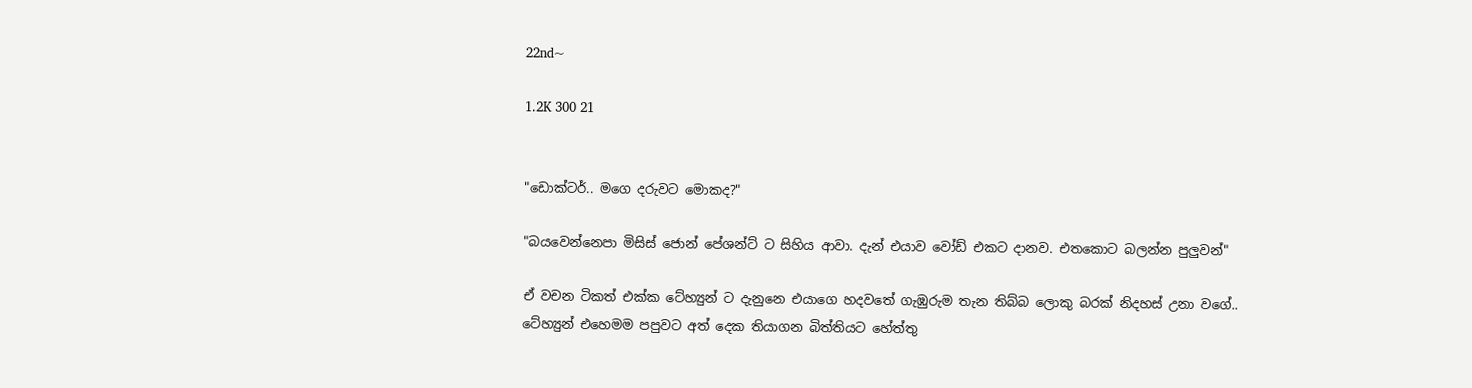22nd~

1.2K 300 21


"ඩොක්ටර්.. මගෙ දරුවට මොකද?"

"බයවෙන්නෙපා මිසිස් ජොන් පේශන්ට් ට සිහිය ආවා. දැන් එයාව වෝඩ් එකට දානව. එතකොට බලන්න පුලුවන්"

ඒ වචන ටිකත් එක්ක ටේහ්‍යුන් ට දැනුනෙ එයාගෙ හදවතේ ගැඹුරුම තැන තිබ්බ ලොකු බරක් නිදහස් උනා වගේ.. ටේහ්‍යුන් එහෙමම පපුවට අත් දෙක තියාගන බිත්තියට හේත්තු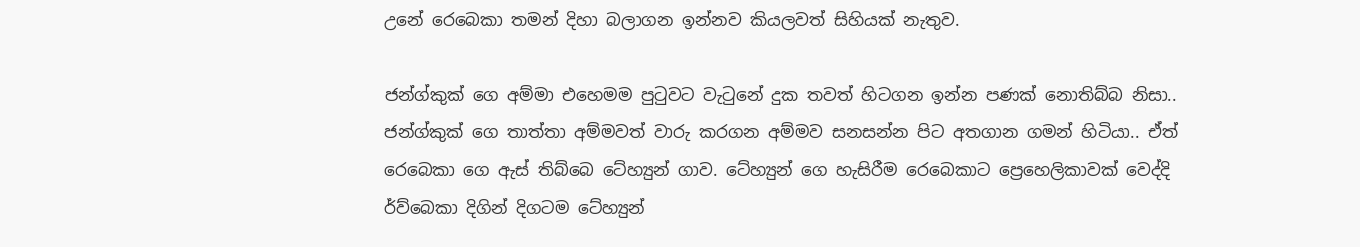උනේ රෙබෙකා තමන් දිහා බලාගන ඉන්නව කියලවත් සිහියක් නැතුව.

ජන්ග්කුක් ගෙ අම්මා එහෙමම පුටුවට වැටුනේ දුක තවත් හිටගන ඉන්න පණක් නොතිබ්බ නිසා.. ජන්ග්කුක් ගෙ තාත්තා අම්මවත් වාරු කරගන අම්මව සනසන්න පිට අතගාන ගමන් හිටියා.. ඒත් රෙබෙකා ගෙ ඇස් තිබ්බෙ ටේහ්‍යුන් ගාව. ටේහ්‍යුන් ගෙ හැසිරීම රෙබෙකාට ප්‍රෙහෙලිකාවක් වෙද්දි ර්ව්බෙකා දිගින් දිගටම ටේහ්‍යුන්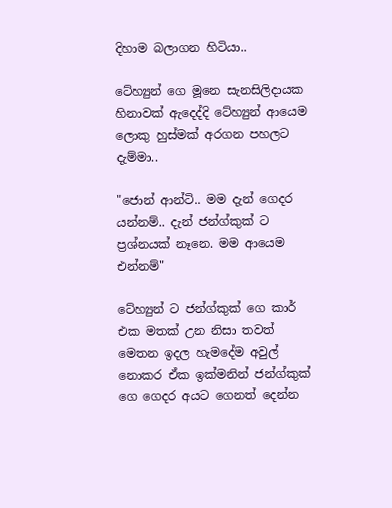දිහාම බලාගන හිටියා..

ටේහ්‍යුන් ගෙ මූනෙ සැනසිලිදායක හිනාවක් ඇදෙද්දි ටේහ්‍යුන් ආයෙම ලොකු හුස්මක් අරගන පහලට දැම්මා..

"ජොන් ආන්ටි.. මම දැන් ගෙදර යන්නම්.. දැන් ජන්ග්කුක් ට ප්‍රශ්නයක් නෑනෙ. මම ආයෙම එන්නම්"

ටේහ්‍යුන් ට ජන්ග්කුක් ගෙ කාර් එක මතක් උන නිසා තවත් මෙතන ඉදල හැමදේම අවුල් නොකර ඒක ඉක්මනින් ජන්ග්කුක් ගෙ ගෙදර අයට ගෙනත් දෙන්න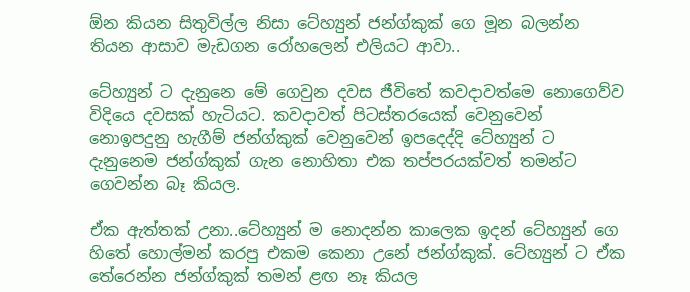ඕන කියන සිතුවිල්ල නිසා ටේහ්‍යුන් ජන්ග්කුක් ගෙ මූන බලන්න තියන ආසාව මැඩගන රෝහලෙන් එලියට ආවා..

ටේහ්‍යුන් ට දැනුනෙ මේ ගෙවුන දවස ජීවිතේ කවදාවත්මෙ නොගෙව්ව විදියෙ දවසක් හැටියට. කවදාවත් පිටස්තරයෙක් වෙනුවෙන් නොඉපදුනු හැගීම් ජන්ග්කුක් වෙනුවෙන් ඉපදෙද්දි ටේහ්‍යුන් ට දැනුනෙම ජන්ග්කුක් ගැන නොහිතා එක තප්පරයක්වත් තමන්ට ගෙවන්න බෑ කියල.

ඒක ඇත්තක් උනා..ටේහ්‍යුන් ම නොදන්න කාලෙක ඉදන් ටේහ්‍යුන් ගෙ හිතේ හොල්මන් කරපු එකම කෙනා උනේ ජන්ග්කුක්. ටේහ්‍යුන් ට ඒක තේරෙන්න ජන්ග්කුක් තමන් ළඟ නෑ කියල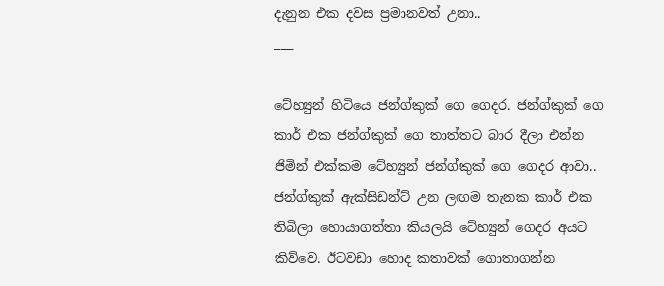දැනුන එක දවස ප්‍රමානවත් උනා..
___

ටේහ්‍යුන් හිටියෙ ජන්ග්කුක් ගෙ ගෙදර. ජන්ග්කුක් ගෙ කාර් එක ජන්ග්කුක් ගෙ තාත්තට බාර දීලා එන්න ජිමින් එක්කම ටේහ්‍යුන් ජන්ග්කුක් ගෙ ගෙදර ආවා.. ජන්ග්කුක් ඇක්සිඩන්ට් උන ලඟම තැනක කාර් එක තිබිලා හොයාගත්තා කියලයි ටේහ්‍යුන් ගෙදර අයට කිව්වෙ. ඊටවඩා හොද කතාවක් ගොතාගන්න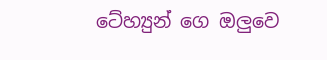ටේහ්‍යුන් ගෙ ඔලුවෙ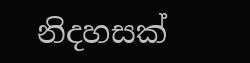නිදහසක්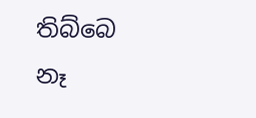තිබ්බෙ නෑ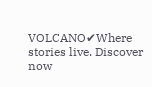VOLCANO✔Where stories live. Discover now